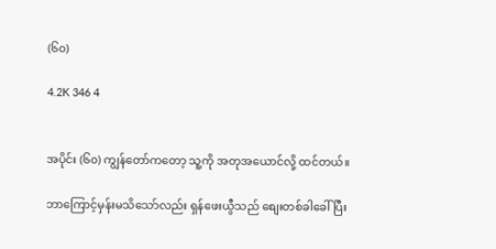(၆၀)

4.2K 346 4


အပိုင်း (၆၀) ကျွန်တော်ကတော့ သူ့ကို အတုအယောင်လို့ ထင်တယ်။

ဘာကြောင့်မှန်းမသိသော်လည်း ရှန်ဖေးယွီသည် စျေးတစ်ခါခေါ်ပြီး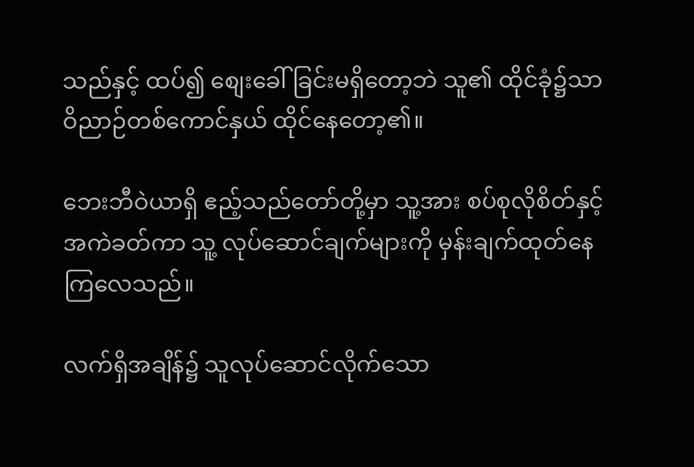သည်နှင့် ထပ်၍ စျေးခေါ်ခြင်းမရှိတော့ဘဲ သူ၏ ထိုင်ခုံ၌သာ ဝိညာဉ်တစ်ကောင်နှယ် ထိုင်နေတော့၏။

ဘေးဘီဝဲယာရှိ ဧည့်သည်တော်တို့မှာ သူ့အား စပ်စုလိုစိတ်နှင့် အကဲခတ်ကာ သူ့ လုပ်ဆောင်ချက်များကို မှန်းချက်ထုတ်နေကြလေသည်။

လက်ရှိအချိန်၌ သူလုပ်ဆောင်လိုက်သော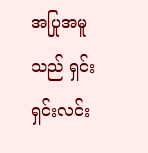အပြုအမူသည် ရှင်းရှင်းလင်း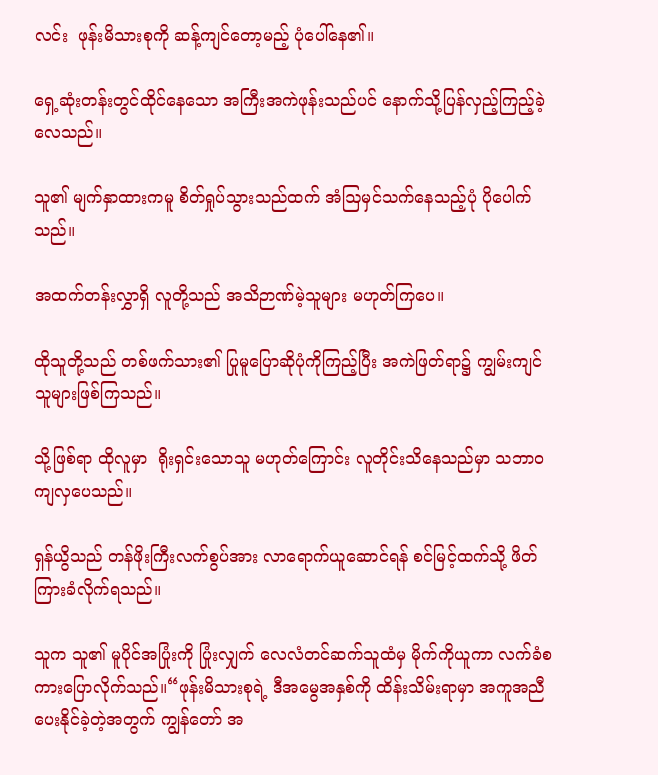လင်း  ဖုန်းမိသားစုကို ဆန့်ကျင်‌တော့မည့် ပုံပေါ်နေ၏။

ရှေ့ဆုံးတန်းတွင်ထိုင်နေသော အကြီးအကဲဖုန်းသည်ပင် နောက်သို့ပြန်လှည့်ကြည့်ခဲ့လေသည်။

သူ၏ မျက်နှာထားကမူ စိတ်ရှုပ်သွားသည်ထက် အံဩမှင်သက်နေသည့်ပုံ ပိုပေါက်သည်။

အထက်တန်းလွှာရှိ လူတို့သည် အသိဉာဏ်မဲ့သူများ မဟုတ်ကြပေ။

ထိုသူတို့သည် တစ်ဖက်သား၏ ပြုမူပြောဆိုပုံကိုကြည့်ပြီး အကဲဖြတ်ရာ၌ ကျွမ်းကျင်သူများဖြစ်ကြသည်။

သို့ဖြစ်ရာ ထိုလူမှာ  ရိုးရှင်းသောသူ မဟုတ်ကြောင်း လူတိုင်းသိနေသည်မှာ သဘာဝကျလှပေသည်။

ရှန်ယွိသည် တန်ဖိုးကြီးလက်စွပ်အား လာရောက်ယူဆောင်ရန် စင်မြင့်ထက်သို့ ဖိတ်ကြားခံလိုက်ရသည်။

သူက သူ၏ မူပိုင်အပြုံးကို ပြုံးလျှက် လေလံတင်ဆက်သူထံမှ မိုက်ကိုယူကာ လက်ခံစကားပြောလိုက်သည်။“ဖုန်းမိသားစုရဲ့ ဒီအမွေအနှစ်ကို ထိန်းသိမ်းရာမှာ အကူအညီပေးနိုင်ခဲ့တဲ့အတွက် ကျွန်တော် အ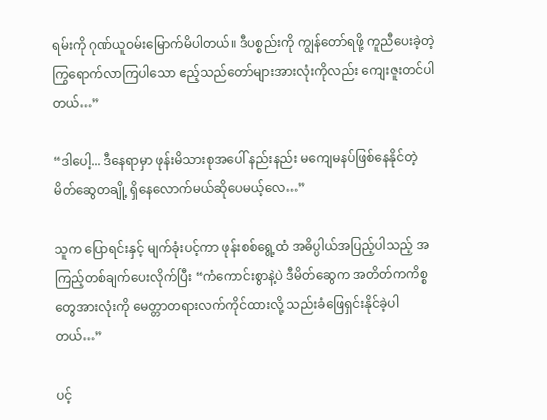ရမ်းကို ဂုဏ်ယူဝမ်းမြောက်မိပါတယ်။ ဒီပစ္စည်းကို ကျွန်တော်ရဖို့ ကူညီပေးခဲ့တဲ့ ကြွရောက်လာကြပါသော ဧည့်သည်တော်များအားလုံးကိုလည်း ကျေးဇူးတင်ပါတယ်…”

“ဒါပေါ့... ဒီနေရာမှာ ဖုန်းမိသားစုအပေါ် နည်းနည်း မကျေမနပ်ဖြစ်နေနိုင်တဲ့ မိတ်ဆွေတချို့ ရှိနေလောက်မယ်ဆိုပေမယ့်လေ…”

သူက ပြောရင်းနှင့် မျက်ခုံးပင့်ကာ ဖုန်းစစ်ရွေ့ထံ အဓိပ္ပါယ်အပြည့်ပါသည့် အကြည့်တစ်ချက်ပေးလိုက်ပြီး “ကံကောင်းစွာနဲ့ပဲ ဒီမိတ်ဆွေက အတိတ်ကကိစ္စတွေအားလုံးကို မေတ္တာတရားလက်ကိုင်ထားလို့ သည်းခံဖြေရှင်းနိုင်ခဲ့ပါတယ်…”

ပင့်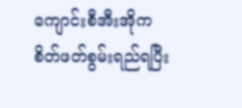ကျောင်းစီအီးအိုက စိတ်ဖတ်စွမ်းရည်ရပြီး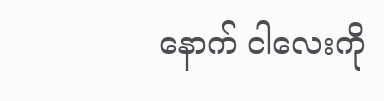နောက် ငါလေးကို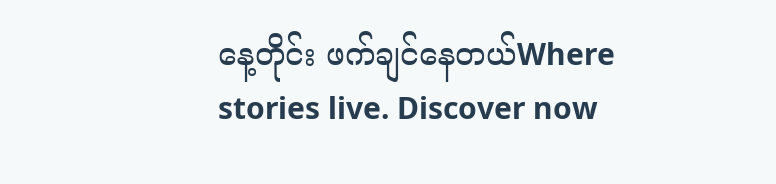နေ့တိုင်း ဖက်ချင်နေတယ်Where stories live. Discover now